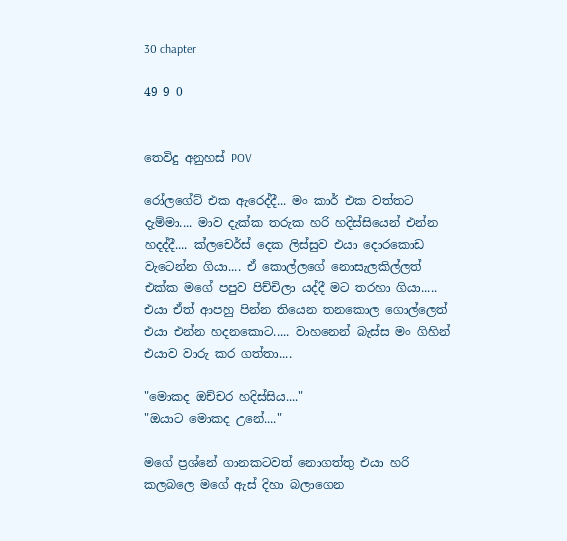30 chapter

49 9 0


තෙවිදු අනුහස් POV

රෝලගේට් එක ඇරෙද්දී... මං කාර් එක වත්තට දැම්මා.... මාව දැක්ක තරුක හරි හදිස්සියෙන් එන්න හදද්දී.... ක්ලචෙර්ස් දෙක ලිස්සුව එයා දොරකොඩ වැටෙන්න ගියා.... ඒ කොල්ලගේ නොසැලකිල්ලත් එක්ක මගේ පපුව පිච්චිලා යද්දී මට තරහා ගියා..... එයා ඒත් ආපහු පින්න තියෙන තනකොල ගොල්ලෙත් එයා එන්න හදනකොට..... වාහනෙන් බැස්ස මං ගිහින් එයාව වාරු කර ගත්තා....

"මොකද ඔච්චර හදිස්සිය...."
"ඔයාට මොකද උනේ...."

මගේ ප්‍රශ්නේ ගානකටවත් නොගත්තු එයා හරි කලබලෙ මගේ ඇස් දිහා බලාගෙන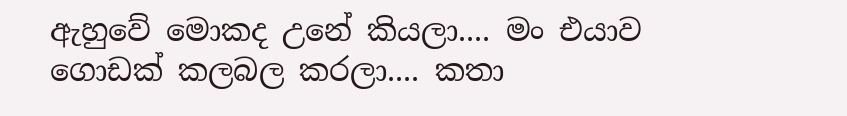ඇහුවේ මොකද උනේ කියලා.... මං එයාව ගොඩක් කලබල කරලා.... කතා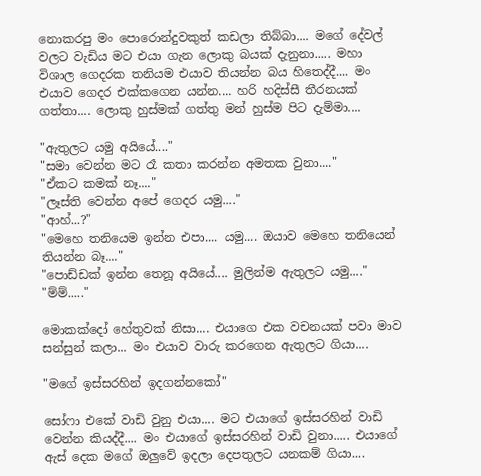නොකරපු මං පොරොන්දුවකුත් කඩලා තිබ්බා.... මගේ දේවල් වලට වැඩිය මට එයා ගැන ලොකු බයක් දැනුනා..... මහා විශාල ගෙදරක තනියම එයාව තියන්න බය හිතෙද්දී.... මං එයාව ගෙදර එක්කගෙන යන්න.... හරි හදිස්සී තීරනයක් ගත්තා.... ලොකු හුස්මක් ගත්තු මන් හුස්ම පිට දැම්මා....

"ඇතුලට යමු අයියේ...."
"සමා වෙන්න මට රෑ කතා කරන්න අමතක වුනා...."
"ඒකට කමක් නෑ...."
"ලෑස්ති වෙන්න අපේ ගෙදර යමු...."
"ආහ්...?"
"මෙහෙ තනියෙම ඉන්න එපා.... යමු.... ඔයාව මෙහෙ තනියෙන් තියන්න බෑ...."
"පොඩ්ඩක් ඉන්න තෙනූ අයියේ.... මුලින්ම ඇතුලට යමු...."
"ම්ම්....."

මොකක්දෝ හේතුවක් නිසා.... එයාගෙ එක වචනයක් පවා මාව සන්සුන් කලා... මං එයාව වාරු කරගෙන ඇතුලට ගියා....

"මගේ ඉස්සරහින් ඉදගන්නකෝ"

සෝෆා එකේ වාඩි වුනු එයා.... මට එයාගේ ඉස්සරහින් වාඩි වෙන්න කියද්දී.... මං එයාගේ ඉස්සරහින් වාඩි වුනා..... එයාගේ ඇස් දෙක මගේ ඔලුවේ ඉදලා දෙපතුලට යනකම් ගියා....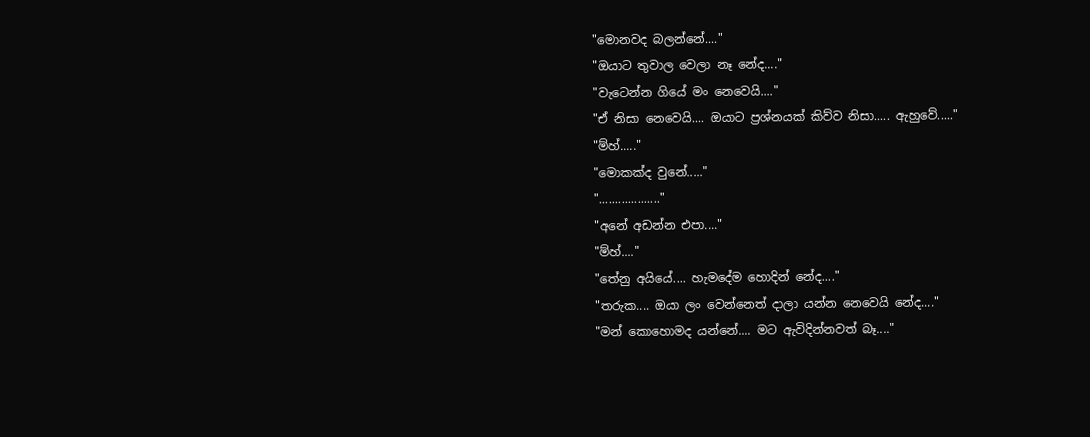"මොනවද බලන්නේ...."
"ඔයාට තුවාල වෙලා නෑ නේද...."
"වැටෙන්න ගියේ මං නෙවෙයි...."
"ඒ නිසා නෙවෙයි.... ඔයාට ප්‍රශ්නයක් කිව්ව නිසා..... ඇහුවේ....."
"ම්හ්....."
"මොකක්ද වුනේ....."
"..................."
"අනේ අඩන්න එපා...."
"ම්හ්...."
"තේනු අයියේ.... හැමදේම හොදින් නේද...."
"තරුක.... ඔයා ලං වෙන්නෙත් දාලා යන්න නෙවෙයි නේද...."
"මන් කොහොමද යන්නේ.... මට ඇවිදින්නවත් බෑ...."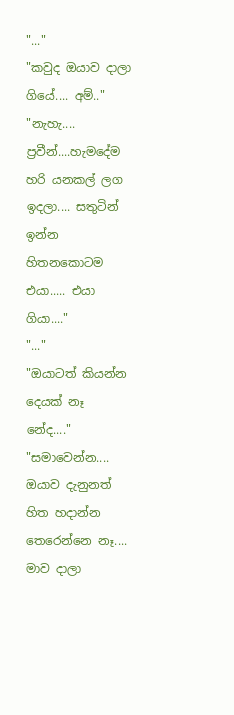"..."
"කවුද ඔයාව දාලා ගියේ.... අම්.."
"නැහැ.... ප්‍රවීන්....හැමදේම හරි යනකල් ලග ඉදලා.... සතුටින් ඉන්න හිතනකොටම එයා..... එයා ගියා...."
"..."
"ඔයාටත් කියන්න දෙයක් නෑ නේද...."
"සමාවෙන්න.... ඔයාව දැනුනත් හිත හදාන්න තෙරෙන්නෙ නෑ.... මාව දාලා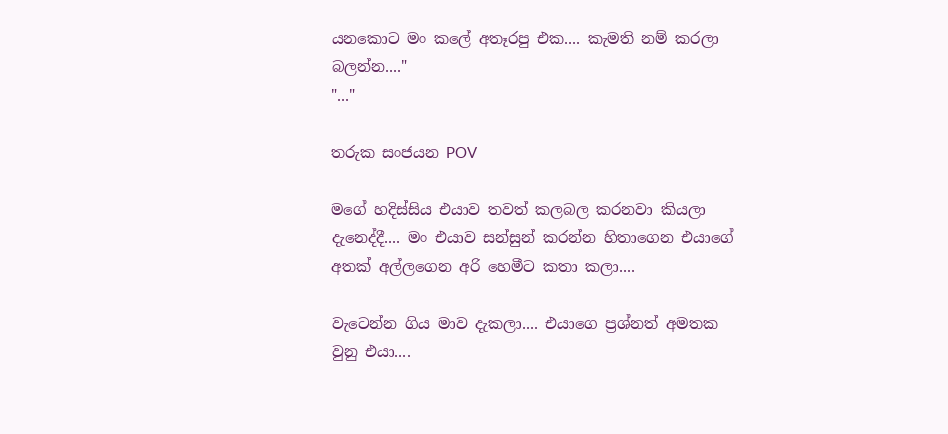යනකොට මං කලේ අතෑරපු එක.... කැමති නම් කරලා බලන්න...."
"..."

තරුක සංජයන POV

මගේ හදිස්සිය එයාව තවත් කලබල කරනවා කියලා දැනෙද්දී.... මං එයාව සන්සුන් කරන්න හිතාගෙන එයාගේ අතක් අල්ලගෙන අරි හෙමීට කතා කලා....

වැටෙන්න ගිය මාව දැකලා.... එයාගෙ ප්‍රශ්නත් අමතක වුනු එයා....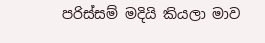පරිස්සම් මදියි කියලා මාව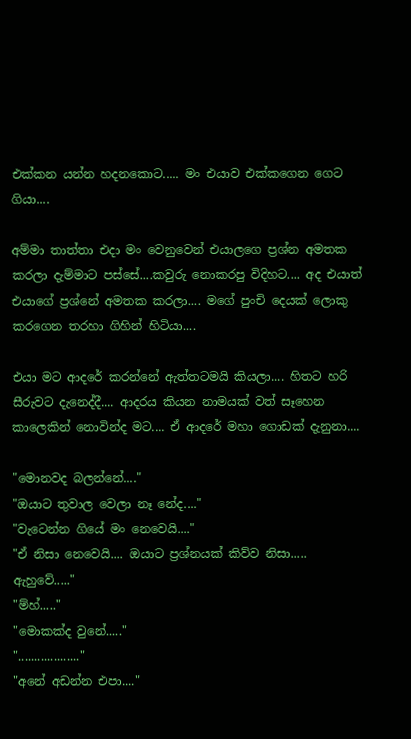එක්කන යන්න හදනකොට..... මං එයාව එක්කගෙන ගෙට ගියා....

අම්මා තාත්තා එදා මං වෙනුවෙන් එයාලගෙ ප්‍රශ්න අමතක කරලා දැම්මාට පස්සේ....කවුරු නොකරපු විදිහට.... අද එයාත් එයාගේ ප්‍රශ්නේ අමතක කරලා.... මගේ පුංචි දෙයක් ලොකු කරගෙන තරහා ගිහින් හිටියා....

එයා මට ආදරේ කරන්නේ ඇත්තටමයි කියලා.... හිතට හරි සීරුවට දැනෙද්දී.... ආදරය කියන නාමයක් වත් සෑහෙන කාලෙකින් නොවින්ද මට.... ඒ ආදරේ මහා ගොඩක් දැනුනා....

"මොනවද බලන්නේ...."
"ඔයාට තුවාල වෙලා නෑ නේද...."
"වැටෙන්න ගියේ මං නෙවෙයි...."
"ඒ නිසා නෙවෙයි.... ඔයාට ප්‍රශ්නයක් කිව්ව නිසා..... ඇහුවේ....."
"ම්හ්....."
"මොකක්ද වුනේ....."
"..................."
"අනේ අඩන්න එපා...."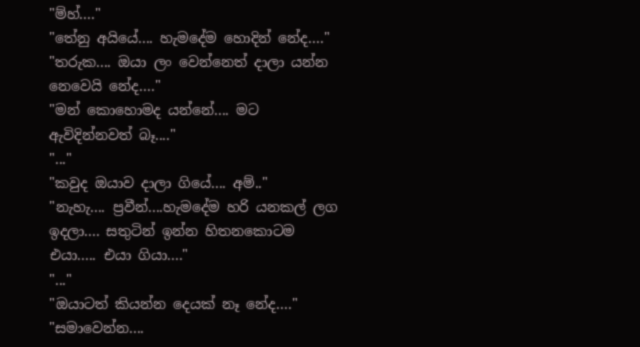"ම්හ්...."
"තේනු අයියේ.... හැමදේම හොදින් නේද...."
"තරුක.... ඔයා ලං වෙන්නෙත් දාලා යන්න නෙවෙයි නේද...."
"මන් කොහොමද යන්නේ.... මට ඇවිදින්නවත් බෑ...."
"..."
"කවුද ඔයාව දාලා ගියේ.... අම්.."
"නැහැ.... ප්‍රවීන්....හැමදේම හරි යනකල් ලග ඉදලා.... සතුටින් ඉන්න හිතනකොටම එයා..... එයා ගියා...."
"..."
"ඔයාටත් කියන්න දෙයක් නෑ නේද...."
"සමාවෙන්න....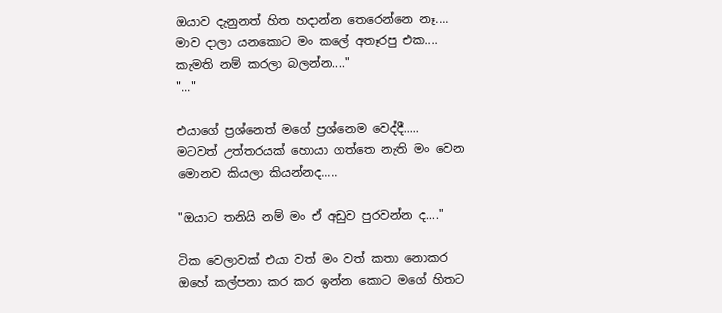ඔයාව දැනුනත් හිත හදාන්න තෙරෙන්නෙ නෑ.... මාව දාලා යනකොට මං කලේ අතෑරපු එක.... කැමති නම් කරලා බලන්න...."
"..."

එයාගේ ප්‍රශ්නෙත් මගේ ප්‍රශ්නෙම වෙද්දී..... මටවත් උත්තරයක් හොයා ගත්තෙ නැති මං වෙන මොනව කියලා කියන්නද.....

"ඔයාට තනියි නම් මං ඒ අඩුව පුරවන්න ද...."

ටික වෙලාවක් එයා වත් මං වත් කතා නොකර ඔහේ කල්පනා කර කර ඉන්න කොට මගේ හිතට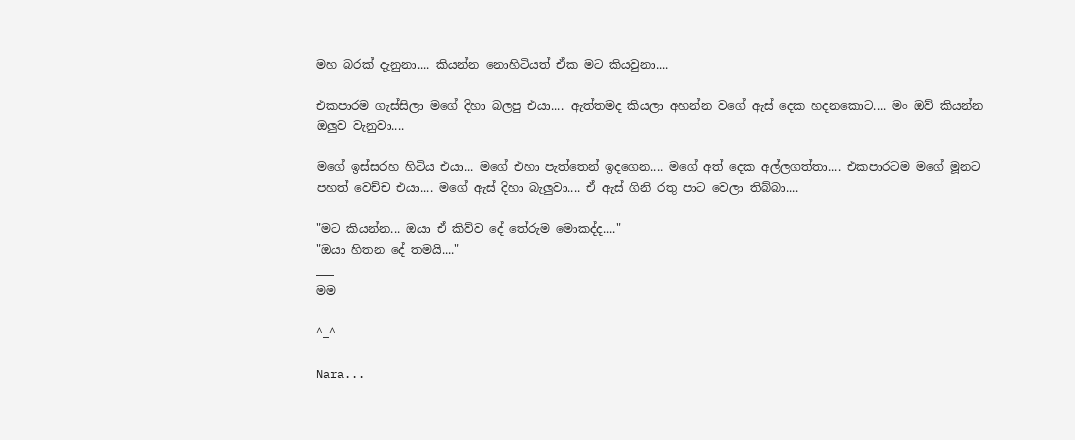මහ බරක් දැනුනා.... කියන්න නොහිටියත් ඒක මට කියවුනා....

එකපාරම ගැස්සිලා මගේ දිහා බලපු එයා.... ඇත්තමද කියලා අහන්න වගේ ඇස් දෙක හදනකොට.... මං ඔව් කියන්න ඔලුව වැනුවා....

මගේ ඉස්සරහ හිටිය එයා... මගේ එහා පැත්තෙන් ඉදගෙන.... මගේ අත් දෙක අල්ලගත්තා.... එකපාරටම මගේ මූනට පහත් වෙච්ච එයා.... මගේ ඇස් දිහා බැලුවා.... ඒ ඇස් ගිනි රතු පාට වෙලා තිබ්බා....

"මට කියන්න... ඔයා ඒ කිව්ව දේ තේරුම මොකද්ද...."
"ඔයා හිතන දේ තමයි...."
___
මම

^_^

Nara...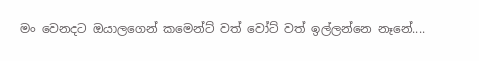මං වෙනදට ඔයාලගෙන් කමෙන්ට් වත් වෝට් වත් ඉල්ලන්නෙ නෑනේ....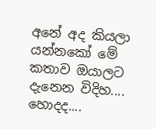අනේ අද කියලා යන්නකෝ මේ කතාව ඔයාලට දැනෙන විදිහ.... හොදද....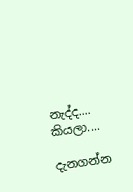නැද්ද.... කියලා....

දැනගන්න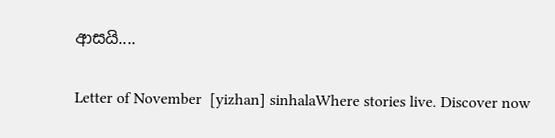ආසයි....

Letter of November  [yizhan] sinhalaWhere stories live. Discover now